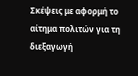Σκέψεις με αφορμή το αίτημα πολιτών για τη διεξαγωγή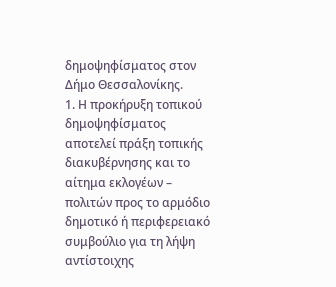δημοψηφίσματος στον Δήμο Θεσσαλονίκης.
1. Η προκήρυξη τοπικού δημοψηφίσματος αποτελεί πράξη τοπικής διακυβέρνησης και το αίτημα εκλογέων – πολιτών προς το αρμόδιο δημοτικό ή περιφερειακό συμβούλιο για τη λήψη αντίστοιχης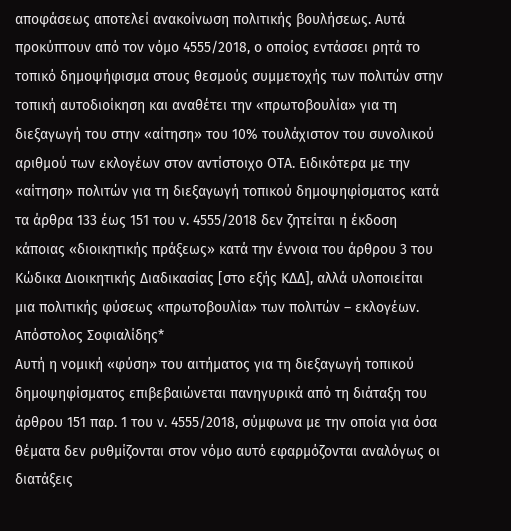αποφάσεως αποτελεί ανακοίνωση πολιτικής βουλήσεως. Αυτά προκύπτουν από τον νόμο 4555/2018, ο οποίος εντάσσει ρητά το τοπικό δημοψήφισμα στους θεσμούς συμμετοχής των πολιτών στην τοπική αυτοδιοίκηση και αναθέτει την «πρωτοβουλία» για τη διεξαγωγή του στην «αίτηση» του 10% τουλάχιστον του συνολικού αριθμού των εκλογέων στον αντίστοιχο ΟΤΑ. Ειδικότερα με την «αίτηση» πολιτών για τη διεξαγωγή τοπικού δημοψηφίσματος κατά τα άρθρα 133 έως 151 του ν. 4555/2018 δεν ζητείται η έκδοση κάποιας «διοικητικής πράξεως» κατά την έννοια του άρθρου 3 του Κώδικα Διοικητικής Διαδικασίας [στο εξής ΚΔΔ], αλλά υλοποιείται μια πολιτικής φύσεως «πρωτοβουλία» των πολιτών – εκλογέων.
Απόστολος Σοφιαλίδης*
Αυτή η νομική «φύση» του αιτήματος για τη διεξαγωγή τοπικού δημοψηφίσματος επιβεβαιώνεται πανηγυρικά από τη διάταξη του άρθρου 151 παρ. 1 του ν. 4555/2018, σύμφωνα με την οποία για όσα θέματα δεν ρυθμίζονται στον νόμο αυτό εφαρμόζονται αναλόγως οι διατάξεις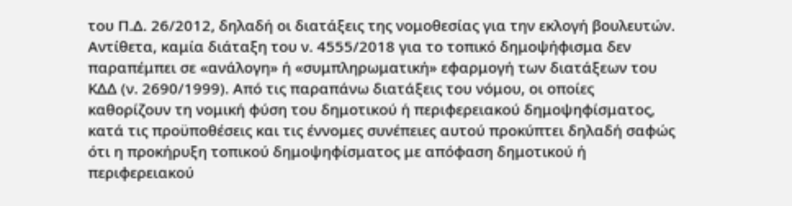του Π.Δ. 26/2012, δηλαδή οι διατάξεις της νομοθεσίας για την εκλογή βουλευτών. Αντίθετα, καμία διάταξη του ν. 4555/2018 για το τοπικό δημοψήφισμα δεν παραπέμπει σε «ανάλογη» ή «συμπληρωματική» εφαρμογή των διατάξεων του ΚΔΔ (ν. 2690/1999). Από τις παραπάνω διατάξεις του νόμου, οι οποίες καθορίζουν τη νομική φύση του δημοτικού ή περιφερειακού δημοψηφίσματος, κατά τις προϋποθέσεις και τις έννομες συνέπειες αυτού προκύπτει δηλαδή σαφώς ότι η προκήρυξη τοπικού δημοψηφίσματος με απόφαση δημοτικού ή περιφερειακού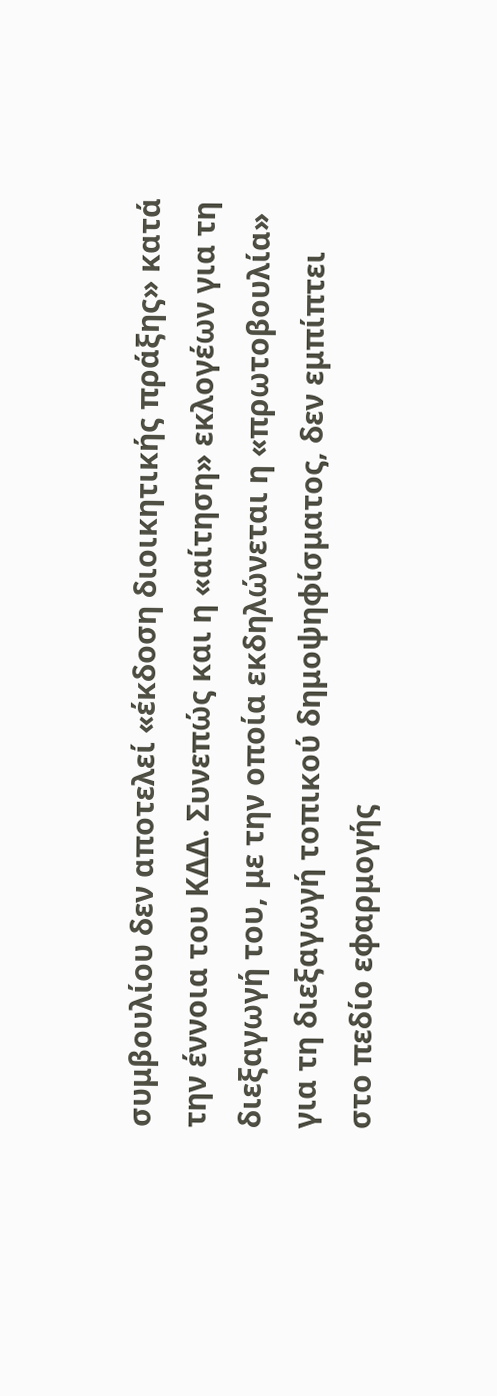συμβουλίου δεν αποτελεί «έκδοση διοικητικής πράξης» κατά την έννοια του ΚΔΔ. Συνεπώς και η «αίτηση» εκλογέων για τη διεξαγωγή του, με την οποία εκδηλώνεται η «πρωτοβουλία» για τη διεξαγωγή τοπικού δημοψηφίσματος, δεν εμπίπτει στο πεδίο εφαρμογής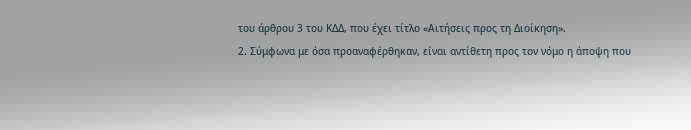του άρθρου 3 του ΚΔΔ, που έχει τίτλο «Αιτήσεις προς τη Διοίκηση».
2. Σύμφωνα με όσα προαναφέρθηκαν, είναι αντίθετη προς τον νόμο η άποψη που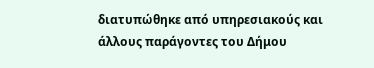διατυπώθηκε από υπηρεσιακούς και άλλους παράγοντες του Δήμου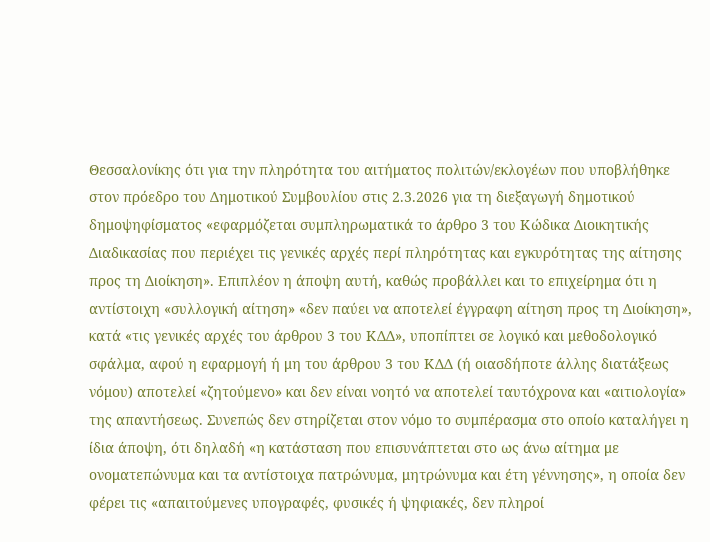Θεσσαλονίκης ότι για την πληρότητα του αιτήματος πολιτών/εκλογέων που υποβλήθηκε στον πρόεδρο του Δημοτικού Συμβουλίου στις 2.3.2026 για τη διεξαγωγή δημοτικού δημοψηφίσματος «εφαρμόζεται συμπληρωματικά το άρθρο 3 του Κώδικα Διοικητικής Διαδικασίας που περιέχει τις γενικές αρχές περί πληρότητας και εγκυρότητας της αίτησης προς τη Διοίκηση». Επιπλέον η άποψη αυτή, καθώς προβάλλει και το επιχείρημα ότι η αντίστοιχη «συλλογική αίτηση» «δεν παύει να αποτελεί έγγραφη αίτηση προς τη Διοίκηση», κατά «τις γενικές αρχές του άρθρου 3 του ΚΔΔ», υποπίπτει σε λογικό και μεθοδολογικό σφάλμα, αφού η εφαρμογή ή μη του άρθρου 3 του ΚΔΔ (ή οιασδήποτε άλλης διατάξεως νόμου) αποτελεί «ζητούμενο» και δεν είναι νοητό να αποτελεί ταυτόχρονα και «αιτιολογία» της απαντήσεως. Συνεπώς δεν στηρίζεται στον νόμο το συμπέρασμα στο οποίο καταλήγει η ίδια άποψη, ότι δηλαδή «η κατάσταση που επισυνάπτεται στο ως άνω αίτημα με ονοματεπώνυμα και τα αντίστοιχα πατρώνυμα, μητρώνυμα και έτη γέννησης», η οποία δεν φέρει τις «απαιτούμενες υπογραφές, φυσικές ή ψηφιακές, δεν πληροί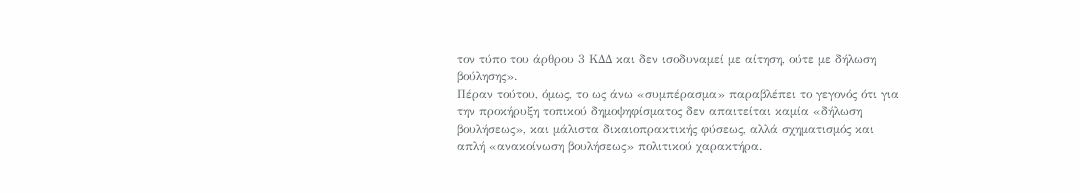τον τύπο του άρθρου 3 ΚΔΔ και δεν ισοδυναμεί με αίτηση, ούτε με δήλωση βούλησης».
Πέραν τούτου, όμως, το ως άνω «συμπέρασμα» παραβλέπει το γεγονός ότι για την προκήρυξη τοπικού δημοψηφίσματος δεν απαιτείται καμία «δήλωση βουλήσεως», και μάλιστα δικαιοπρακτικής φύσεως, αλλά σχηματισμός και απλή «ανακοίνωση βουλήσεως» πολιτικού χαρακτήρα.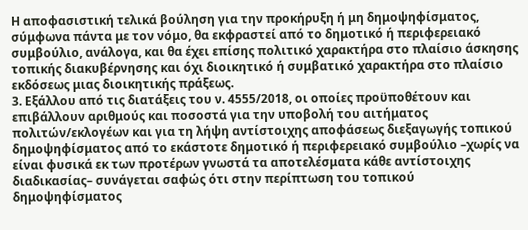Η αποφασιστική τελικά βούληση για την προκήρυξη ή μη δημοψηφίσματος, σύμφωνα πάντα με τον νόμο, θα εκφραστεί από το δημοτικό ή περιφερειακό συμβούλιο, ανάλογα, και θα έχει επίσης πολιτικό χαρακτήρα στο πλαίσιο άσκησης τοπικής διακυβέρνησης και όχι διοικητικό ή συμβατικό χαρακτήρα στο πλαίσιο εκδόσεως μιας διοικητικής πράξεως.
3. Εξάλλου από τις διατάξεις του ν. 4555/2018, οι οποίες προϋποθέτουν και επιβάλλουν αριθμούς και ποσοστά για την υποβολή του αιτήματος πολιτών/εκλογέων και για τη λήψη αντίστοιχης αποφάσεως διεξαγωγής τοπικού δημοψηφίσματος από το εκάστοτε δημοτικό ή περιφερειακό συμβούλιο –χωρίς να είναι φυσικά εκ των προτέρων γνωστά τα αποτελέσματα κάθε αντίστοιχης διαδικασίας– συνάγεται σαφώς ότι στην περίπτωση του τοπικού δημοψηφίσματος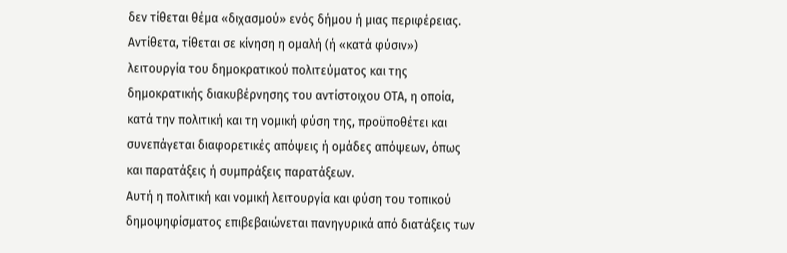δεν τίθεται θέμα «διχασμού» ενός δήμου ή μιας περιφέρειας. Αντίθετα, τίθεται σε κίνηση η ομαλή (ή «κατά φύσιν») λειτουργία του δημοκρατικού πολιτεύματος και της δημοκρατικής διακυβέρνησης του αντίστοιχου ΟΤΑ, η οποία, κατά την πολιτική και τη νομική φύση της, προϋποθέτει και συνεπάγεται διαφορετικές απόψεις ή ομάδες απόψεων, όπως και παρατάξεις ή συμπράξεις παρατάξεων.
Αυτή η πολιτική και νομική λειτουργία και φύση του τοπικού δημοψηφίσματος επιβεβαιώνεται πανηγυρικά από διατάξεις των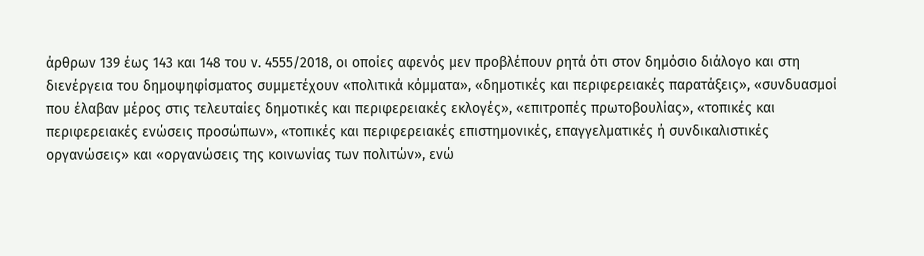άρθρων 139 έως 143 και 148 του ν. 4555/2018, οι οποίες αφενός μεν προβλέπουν ρητά ότι στον δημόσιο διάλογο και στη διενέργεια του δημοψηφίσματος συμμετέχουν «πολιτικά κόμματα», «δημοτικές και περιφερειακές παρατάξεις», «συνδυασμοί που έλαβαν μέρος στις τελευταίες δημοτικές και περιφερειακές εκλογές», «επιτροπές πρωτοβουλίας», «τοπικές και περιφερειακές ενώσεις προσώπων», «τοπικές και περιφερειακές επιστημονικές, επαγγελματικές ή συνδικαλιστικές οργανώσεις» και «οργανώσεις της κοινωνίας των πολιτών», ενώ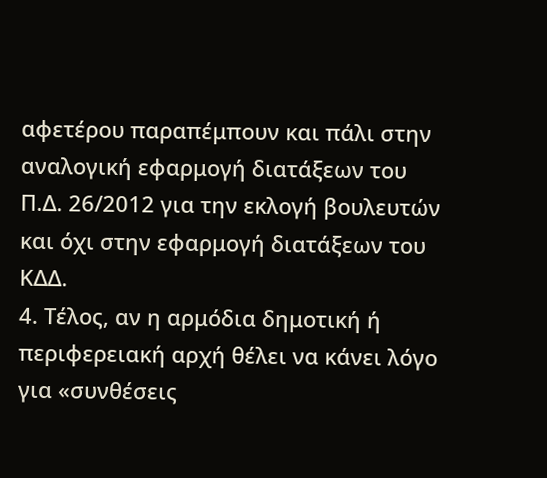αφετέρου παραπέμπουν και πάλι στην αναλογική εφαρμογή διατάξεων του Π.Δ. 26/2012 για την εκλογή βουλευτών και όχι στην εφαρμογή διατάξεων του ΚΔΔ.
4. Τέλος, αν η αρμόδια δημοτική ή περιφερειακή αρχή θέλει να κάνει λόγο για «συνθέσεις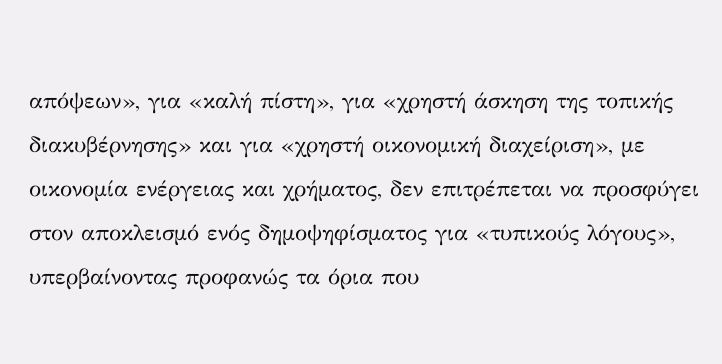απόψεων», για «καλή πίστη», για «χρηστή άσκηση της τοπικής διακυβέρνησης» και για «χρηστή οικονομική διαχείριση», με οικονομία ενέργειας και χρήματος, δεν επιτρέπεται να προσφύγει στον αποκλεισμό ενός δημοψηφίσματος για «τυπικούς λόγους», υπερβαίνοντας προφανώς τα όρια που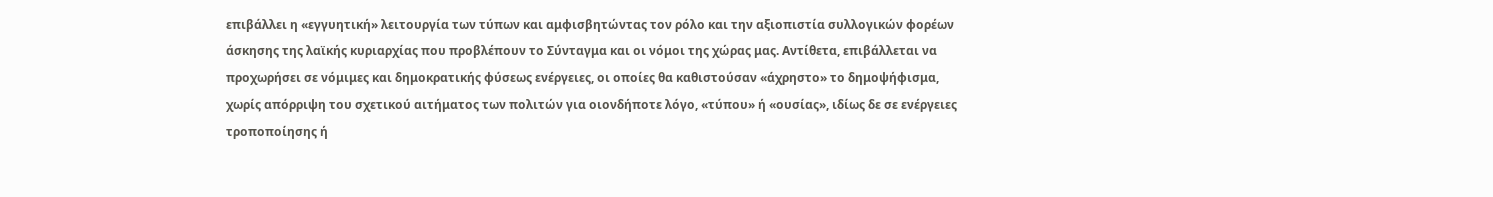επιβάλλει η «εγγυητική» λειτουργία των τύπων και αμφισβητώντας τον ρόλο και την αξιοπιστία συλλογικών φορέων άσκησης της λαϊκής κυριαρχίας που προβλέπουν το Σύνταγμα και οι νόμοι της χώρας μας. Αντίθετα, επιβάλλεται να προχωρήσει σε νόμιμες και δημοκρατικής φύσεως ενέργειες, οι οποίες θα καθιστούσαν «άχρηστο» το δημοψήφισμα, χωρίς απόρριψη του σχετικού αιτήματος των πολιτών για οιονδήποτε λόγο, «τύπου» ή «ουσίας», ιδίως δε σε ενέργειες τροποποίησης ή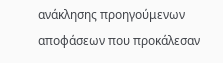ανάκλησης προηγούμενων αποφάσεων που προκάλεσαν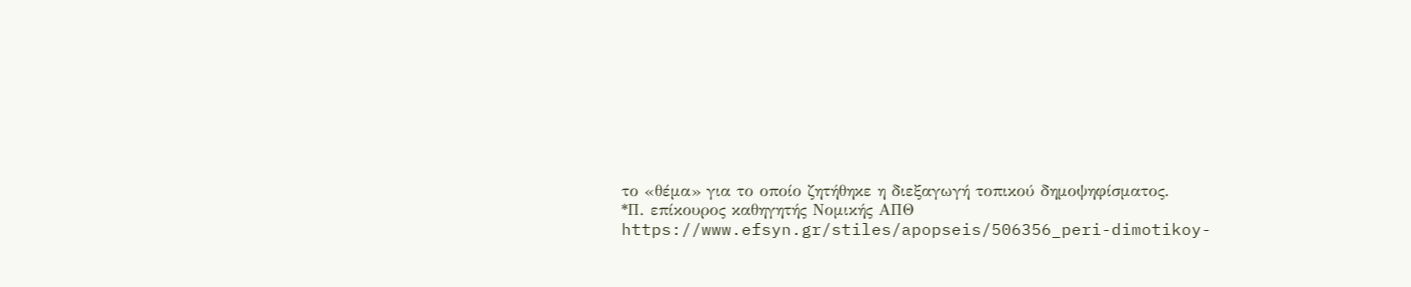το «θέμα» για το οποίο ζητήθηκε η διεξαγωγή τοπικού δημοψηφίσματος.
*Π. επίκουρος καθηγητής Νομικής ΑΠΘ
https://www.efsyn.gr/stiles/apopseis/506356_peri-dimotikoy-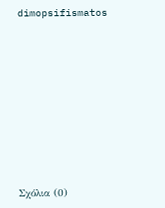dimopsifismatos









Σχόλια (0)